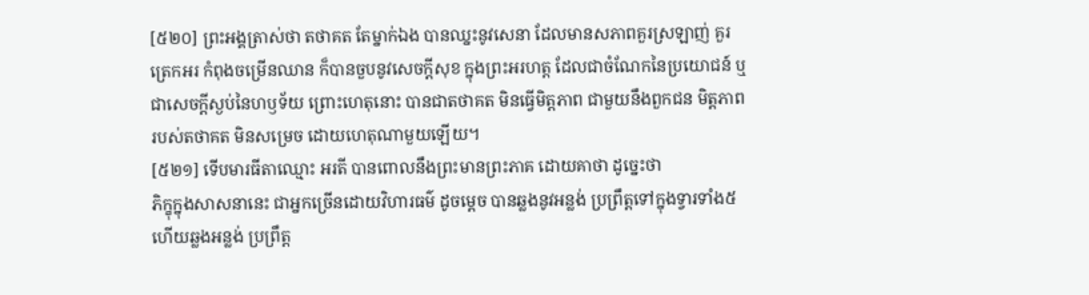[៥២០] ព្រះអង្គត្រាស់ថា តថាគត តែម្នាក់ឯង បានឈ្នះនូវសេនា ដែលមានសភាពគួរស្រឡាញ់ គួរត្រេកអរ កំពុងចម្រើនឈាន ក៏បានចួបនូវសេចក្តីសុខ ក្នុងព្រះអរហត្ត ដែលជាចំណែកនៃប្រយោជន៍ ឬជាសេចក្តីស្ងប់នៃហឫទ័យ ព្រោះហេតុនោះ បានជាតថាគត មិនធ្វើមិត្តភាព ជាមួយនឹងពួកជន មិត្តភាពរបស់តថាគត មិនសម្រេច ដោយហេតុណាមួយឡើយ។
[៥២១] ទើបមារធីតាឈ្មោះ អរតី បានពោលនឹងព្រះមានព្រះភាគ ដោយគាថា ដូច្នេះថា
ភិក្ខុក្នុងសាសនានេះ ជាអ្នកច្រើនដោយវិហារធម៌ ដូចម្តេច បានឆ្លងនូវអន្លង់ ប្រព្រឹត្តទៅក្នុងទ្វារទាំង៥ ហើយឆ្លងអន្លង់ ប្រព្រឹត្ត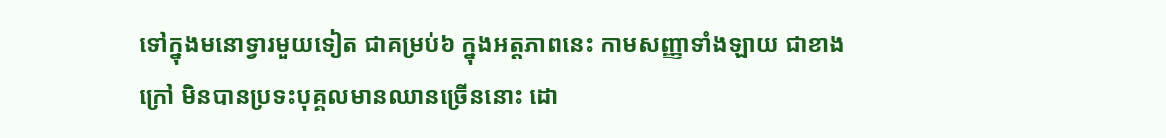ទៅក្នុងមនោទ្វារមួយទៀត ជាគម្រប់៦ ក្នុងអត្តភាពនេះ កាមសញ្ញាទាំងឡាយ ជាខាងក្រៅ មិនបានប្រទះបុគ្គលមានឈានច្រើននោះ ដោ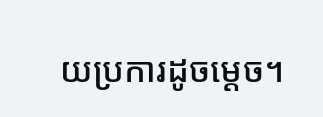យប្រការដូចម្តេច។